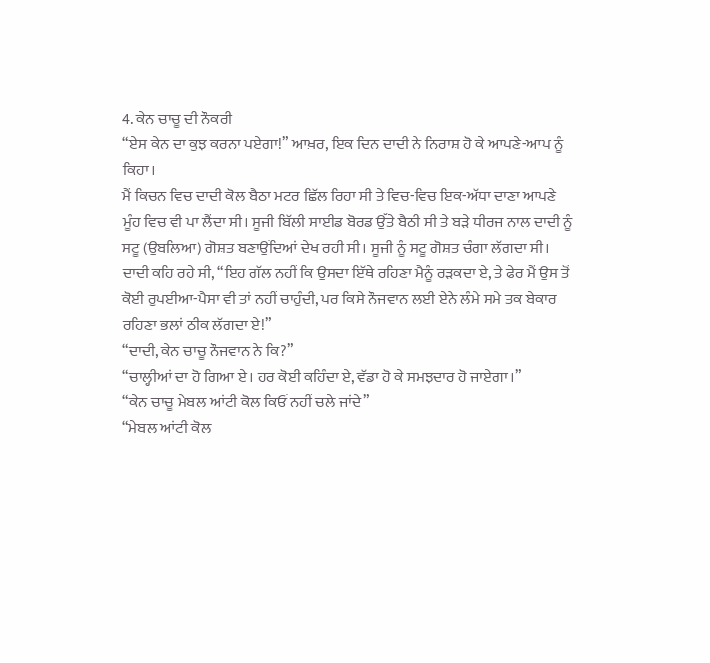4. ਕੇਨ ਚਾਚੂ ਦੀ ਨੌਕਰੀ
“ਏਸ ਕੇਨ ਦਾ ਕੁਝ ਕਰਨਾ ਪਏਗਾ!” ਆਖ਼ਰ, ਇਕ ਦਿਨ ਦਾਦੀ ਨੇ ਨਿਰਾਸ਼ ਹੋ ਕੇ ਆਪਣੇ-ਆਪ ਨੂੰ ਕਿਹਾ।
ਮੈਂ ਕਿਚਨ ਵਿਚ ਦਾਦੀ ਕੋਲ ਬੈਠਾ ਮਟਰ ਛਿੱਲ ਰਿਹਾ ਸੀ ਤੇ ਵਿਚ-ਵਿਚ ਇਕ-ਅੱਧਾ ਦਾਣਾ ਆਪਣੇ ਮੂੰਹ ਵਿਚ ਵੀ ਪਾ ਲੈਂਦਾ ਸੀ। ਸੂਜੀ ਬਿੱਲੀ ਸਾਈਡ ਬੋਰਡ ਉੱਤੇ ਬੈਠੀ ਸੀ ਤੇ ਬੜੇ ਧੀਰਜ ਨਾਲ ਦਾਦੀ ਨੂੰ ਸਟੂ (ਉਬਲਿਆ) ਗੋਸ਼ਤ ਬਣਾਉਂਦਿਆਂ ਦੇਖ ਰਹੀ ਸੀ। ਸੂਜੀ ਨੂੰ ਸਟੂ ਗੋਸ਼ਤ ਚੰਗਾ ਲੱਗਦਾ ਸੀ।
ਦਾਦੀ ਕਹਿ ਰਹੇ ਸੀ, “ਇਹ ਗੱਲ ਨਹੀਂ ਕਿ ਉਸਦਾ ਇੱਥੇ ਰਹਿਣਾ ਮੈਨੂੰ ਰੜਕਦਾ ਏ, ਤੇ ਫੇਰ ਮੈਂ ਉਸ ਤੋਂ ਕੋਈ ਰੁਪਈਆ-ਪੈਸਾ ਵੀ ਤਾਂ ਨਹੀਂ ਚਾਹੁੰਦੀ, ਪਰ ਕਿਸੇ ਨੌਜਵਾਨ ਲਈ ਏਨੇ ਲੰਮੇ ਸਮੇ ਤਕ ਬੇਕਾਰ ਰਹਿਣਾ ਭਲਾਂ ਠੀਕ ਲੱਗਦਾ ਏ!”
“ਦਾਦੀ, ਕੇਨ ਚਾਚੂ ਨੌਜਵਾਨ ਨੇ ਕਿ?”
“ਚਾਲ੍ਹੀਆਂ ਦਾ ਹੋ ਗਿਆ ਏ। ਹਰ ਕੋਈ ਕਹਿੰਦਾ ਏ, ਵੱਡਾ ਹੋ ਕੇ ਸਮਝਦਾਰ ਹੋ ਜਾਏਗਾ।”
“ਕੇਨ ਚਾਚੂ ਮੇਬਲ ਆਂਟੀ ਕੋਲ ਕਿਓਂ ਨਹੀਂ ਚਲੇ ਜਾਂਦੇ”
“ਮੇਬਲ ਆਂਟੀ ਕੋਲ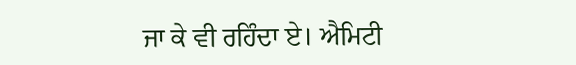ਜਾ ਕੇ ਵੀ ਰਹਿੰਦਾ ਏ। ਐਮਿਟੀ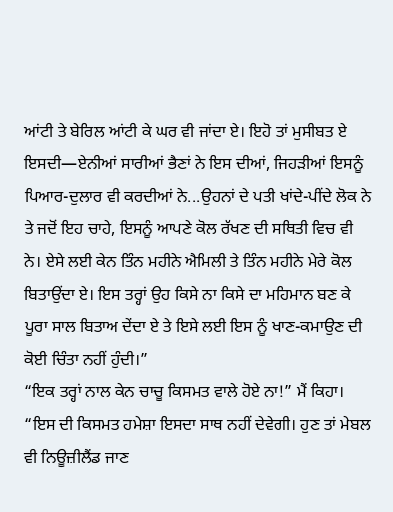ਆਂਟੀ ਤੇ ਬੇਰਿਲ ਆਂਟੀ ਕੇ ਘਰ ਵੀ ਜਾਂਦਾ ਏ। ਇਹੋ ਤਾਂ ਮੁਸੀਬਤ ਏ ਇਸਦੀ—ਏਨੀਆਂ ਸਾਰੀਆਂ ਭੈਣਾਂ ਨੇ ਇਸ ਦੀਆਂ, ਜਿਹੜੀਆਂ ਇਸਨੂੰ ਪਿਆਰ-ਦੁਲਾਰ ਵੀ ਕਰਦੀਆਂ ਨੇ...ਉਹਨਾਂ ਦੇ ਪਤੀ ਖਾਂਦੇ-ਪੀਂਦੇ ਲੋਕ ਨੇ ਤੇ ਜਦੋਂ ਇਹ ਚਾਹੇ, ਇਸਨੂੰ ਆਪਣੇ ਕੋਲ ਰੱਖਣ ਦੀ ਸਥਿਤੀ ਵਿਚ ਵੀ ਨੇ। ਏਸੇ ਲਈ ਕੇਨ ਤਿੰਨ ਮਹੀਨੇ ਐਮਿਲੀ ਤੇ ਤਿੰਨ ਮਹੀਨੇ ਮੇਰੇ ਕੋਲ ਬਿਤਾਉਂਦਾ ਏ। ਇਸ ਤਰ੍ਹਾਂ ਉਹ ਕਿਸੇ ਨਾ ਕਿਸੇ ਦਾ ਮਹਿਮਾਨ ਬਣ ਕੇ ਪੂਰਾ ਸਾਲ ਬਿਤਾਅ ਦੇਂਦਾ ਏ ਤੇ ਇਸੇ ਲਈ ਇਸ ਨੂੰ ਖਾਣ-ਕਮਾਉਣ ਦੀ ਕੋਈ ਚਿੰਤਾ ਨਹੀਂ ਹੁੰਦੀ।”
“ਇਕ ਤਰ੍ਹਾਂ ਨਾਲ ਕੇਨ ਚਾਚੂ ਕਿਸਮਤ ਵਾਲੇ ਹੋਏ ਨਾ!” ਮੈਂ ਕਿਹਾ।
“ਇਸ ਦੀ ਕਿਸਮਤ ਹਮੇਸ਼ਾ ਇਸਦਾ ਸਾਥ ਨਹੀਂ ਦੇਵੇਗੀ। ਹੁਣ ਤਾਂ ਮੇਬਲ ਵੀ ਨਿਊਜ਼ੀਲੈਂਡ ਜਾਣ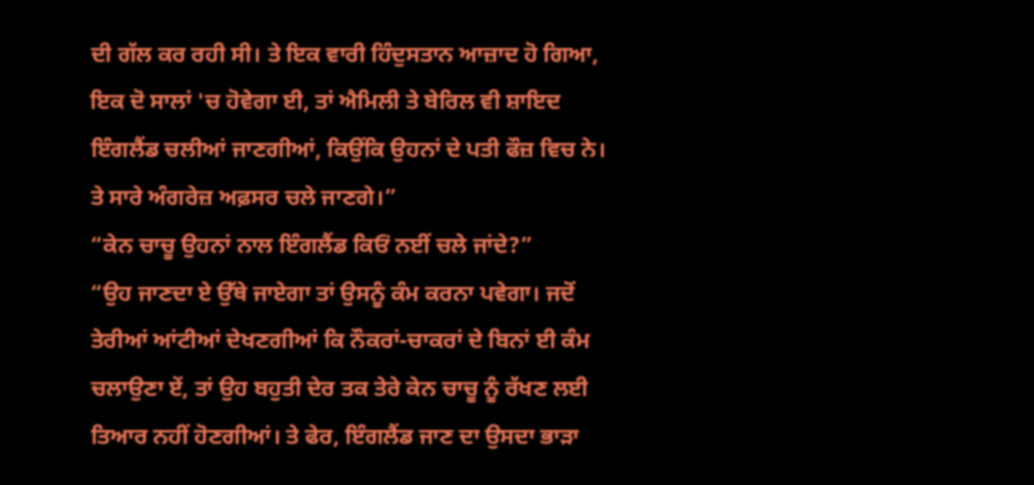ਦੀ ਗੱਲ ਕਰ ਰਹੀ ਸੀ। ਤੇ ਇਕ ਵਾਰੀ ਹਿੰਦੁਸਤਾਨ ਆਜ਼ਾਦ ਹੋ ਗਿਆ, ਇਕ ਦੋ ਸਾਲਾਂ 'ਚ ਹੋਵੇਗਾ ਈ, ਤਾਂ ਐਮਿਲੀ ਤੇ ਬੇਰਿਲ ਵੀ ਸ਼ਾਇਦ ਇੰਗਲੈਂਡ ਚਲੀਆਂ ਜਾਣਗੀਆਂ, ਕਿਉਂਕਿ ਉਹਨਾਂ ਦੇ ਪਤੀ ਫੌਜ਼ ਵਿਚ ਨੇ। ਤੇ ਸਾਰੇ ਅੰਗਰੇਜ਼ ਅਫ਼ਸਰ ਚਲੇ ਜਾਣਗੇ।”
“ਕੇਨ ਚਾਚੂ ਉਹਨਾਂ ਨਾਲ ਇੰਗਲੈਂਡ ਕਿਓਂ ਨਈਂ ਚਲੇ ਜਾਂਦੇ?”
“ਉਹ ਜਾਣਦਾ ਏ ਉੱਥੇ ਜਾਏਗਾ ਤਾਂ ਉਸਨੂੰ ਕੰਮ ਕਰਨਾ ਪਵੇਗਾ। ਜਦੋਂ ਤੇਰੀਆਂ ਆਂਟੀਆਂ ਦੇਖਣਗੀਆਂ ਕਿ ਨੌਕਰਾਂ-ਚਾਕਰਾਂ ਦੇ ਬਿਨਾਂ ਈ ਕੰਮ ਚਲਾਉਣਾ ਏਂ, ਤਾਂ ਉਹ ਬਹੁਤੀ ਦੇਰ ਤਕ ਤੇਰੇ ਕੇਨ ਚਾਚੂ ਨੂੰ ਰੱਖਣ ਲਈ ਤਿਆਰ ਨਹੀਂ ਹੋਣਗੀਆਂ। ਤੇ ਫੇਰ, ਇੰਗਲੈਂਡ ਜਾਣ ਦਾ ਉਸਦਾ ਭਾੜਾ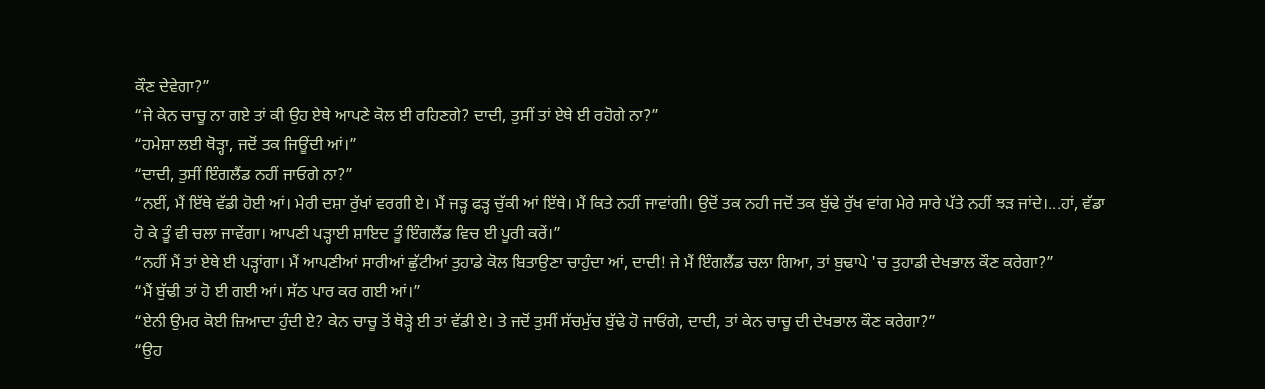ਕੌਣ ਦੇਵੇਗਾ?”
“ਜੇ ਕੇਨ ਚਾਚੂ ਨਾ ਗਏ ਤਾਂ ਕੀ ਉਹ ਏਥੇ ਆਪਣੇ ਕੋਲ ਈ ਰਹਿਣਗੇ? ਦਾਦੀ, ਤੁਸੀਂ ਤਾਂ ਏਥੇ ਈ ਰਹੋਗੇ ਨਾ?”
“ਹਮੇਸ਼ਾ ਲਈ ਥੋੜ੍ਹਾ, ਜਦੋਂ ਤਕ ਜਿਊਂਦੀ ਆਂ।”
“ਦਾਦੀ, ਤੁਸੀਂ ਇੰਗਲੈਂਡ ਨਹੀਂ ਜਾਓਗੇ ਨਾ?”
“ਨਈਂ, ਮੈਂ ਇੱਥੇ ਵੱਡੀ ਹੋਈ ਆਂ। ਮੇਰੀ ਦਸ਼ਾ ਰੁੱਖਾਂ ਵਰਗੀ ਏ। ਮੈਂ ਜੜ੍ਹ ਫੜ੍ਹ ਚੁੱਕੀ ਆਂ ਇੱਥੇ। ਮੈਂ ਕਿਤੇ ਨਹੀਂ ਜਾਵਾਂਗੀ। ਉਦੋਂ ਤਕ ਨਹੀ ਜਦੋਂ ਤਕ ਬੁੱਢੇ ਰੁੱਖ ਵਾਂਗ ਮੇਰੇ ਸਾਰੇ ਪੱਤੇ ਨਹੀਂ ਝੜ ਜਾਂਦੇ।...ਹਾਂ, ਵੱਡਾ ਹੋ ਕੇ ਤੂੰ ਵੀ ਚਲਾ ਜਾਵੇਂਗਾ। ਆਪਣੀ ਪੜ੍ਹਾਈ ਸ਼ਾਇਦ ਤੂੰ ਇੰਗਲੈਂਡ ਵਿਚ ਈ ਪੂਰੀ ਕਰੇਂ।”
“ਨਹੀਂ ਮੈਂ ਤਾਂ ਏਥੇ ਈ ਪੜ੍ਹਾਂਗਾ। ਮੈਂ ਆਪਣੀਆਂ ਸਾਰੀਆਂ ਛੁੱਟੀਆਂ ਤੁਹਾਡੇ ਕੋਲ ਬਿਤਾਉਣਾ ਚਾਹੁੰਦਾ ਆਂ, ਦਾਦੀ! ਜੇ ਮੈਂ ਇੰਗਲੈਂਡ ਚਲਾ ਗਿਆ, ਤਾਂ ਬੁਢਾਪੇ 'ਚ ਤੁਹਾਡੀ ਦੇਖਭਾਲ ਕੌਣ ਕਰੇਗਾ?”
“ਮੈਂ ਬੁੱਢੀ ਤਾਂ ਹੋ ਈ ਗਈ ਆਂ। ਸੱਠ ਪਾਰ ਕਰ ਗਈ ਆਂ।”
“ਏਨੀ ਉਮਰ ਕੋਈ ਜ਼ਿਆਦਾ ਹੁੰਦੀ ਏ? ਕੇਨ ਚਾਚੂ ਤੋਂ ਥੋੜ੍ਹੇ ਈ ਤਾਂ ਵੱਡੀ ਏ। ਤੇ ਜਦੋਂ ਤੁਸੀਂ ਸੱਚਮੁੱਚ ਬੁੱਢੇ ਹੋ ਜਾਓਂਗੇ, ਦਾਦੀ, ਤਾਂ ਕੇਨ ਚਾਚੂ ਦੀ ਦੇਖਭਾਲ ਕੌਣ ਕਰੇਗਾ?”
“ਉਹ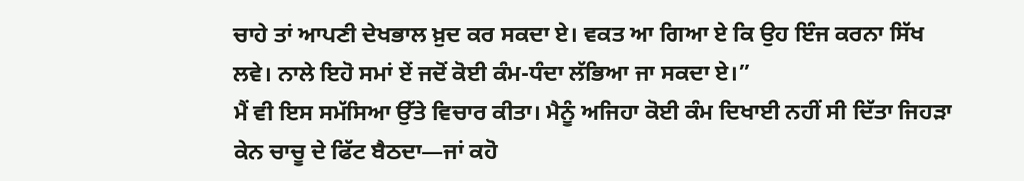ਚਾਹੇ ਤਾਂ ਆਪਣੀ ਦੇਖਭਾਲ ਖ਼ੁਦ ਕਰ ਸਕਦਾ ਏ। ਵਕਤ ਆ ਗਿਆ ਏ ਕਿ ਉਹ ਇੰਜ ਕਰਨਾ ਸਿੱਖ ਲਵੇ। ਨਾਲੇ ਇਹੋ ਸਮਾਂ ਏਂ ਜਦੋਂ ਕੋਈ ਕੰਮ-ਧੰਦਾ ਲੱਭਿਆ ਜਾ ਸਕਦਾ ਏ।”
ਮੈਂ ਵੀ ਇਸ ਸਮੱਸਿਆ ਉੱਤੇ ਵਿਚਾਰ ਕੀਤਾ। ਮੈਨੂੰ ਅਜਿਹਾ ਕੋਈ ਕੰਮ ਦਿਖਾਈ ਨਹੀਂ ਸੀ ਦਿੱਤਾ ਜਿਹੜਾ ਕੇਨ ਚਾਚੂ ਦੇ ਫਿੱਟ ਬੈਠਦਾ—ਜਾਂ ਕਹੋ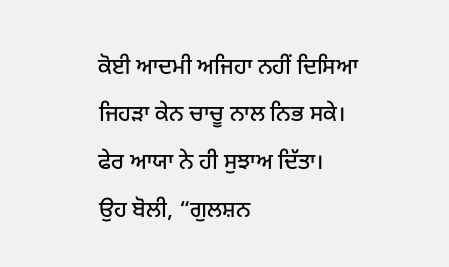ਕੋਈ ਆਦਮੀ ਅਜਿਹਾ ਨਹੀਂ ਦਿਸਿਆ ਜਿਹੜਾ ਕੇਨ ਚਾਚੂ ਨਾਲ ਨਿਭ ਸਕੇ। ਫੇਰ ਆਯਾ ਨੇ ਹੀ ਸੁਝਾਅ ਦਿੱਤਾ।
ਉਹ ਬੋਲੀ, “ਗੁਲਸ਼ਨ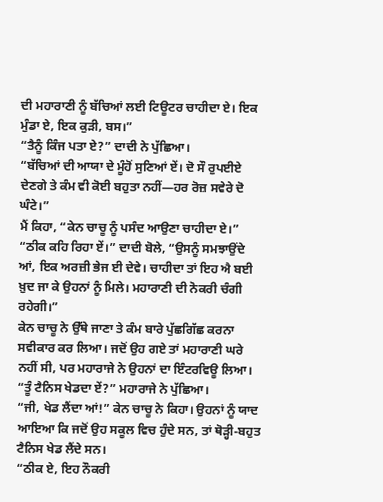ਦੀ ਮਹਾਰਾਣੀ ਨੂੰ ਬੱਚਿਆਂ ਲਈ ਟਿਊਟਰ ਚਾਹੀਦਾ ਏ। ਇਕ ਮੁੰਡਾ ਏ, ਇਕ ਕੁੜੀ, ਬਸ।”
“ਤੈਨੂੰ ਕਿੰਜ ਪਤਾ ਏ?” ਦਾਦੀ ਨੇ ਪੁੱਛਿਆ।
“ਬੱਚਿਆਂ ਦੀ ਆਯਾ ਦੇ ਮੂੰਹੋਂ ਸੁਣਿਆਂ ਏਂ। ਦੋ ਸੌ ਰੁਪਈਏ ਦੇਣਗੇ ਤੇ ਕੰਮ ਵੀ ਕੋਈ ਬਹੁਤਾ ਨਹੀਂ—ਹਰ ਰੋਜ਼ ਸਵੇਰੇ ਦੋ ਘੰਟੇ।”
ਮੈਂ ਕਿਹਾ, “ਕੇਨ ਚਾਚੂ ਨੂੰ ਪਸੰਦ ਆਉਣਾ ਚਾਹੀਦਾ ਏ।”
“ਠੀਕ ਕਹਿ ਰਿਹਾ ਏਂ।” ਦਾਦੀ ਬੋਲੇ, “ਉਸਨੂੰ ਸਮਝਾਉਂਦੇ ਆਂ, ਇਕ ਅਰਜ਼ੀ ਭੇਜ ਈ ਦੇਵੇ। ਚਾਹੀਦਾ ਤਾਂ ਇਹ ਐ ਬਈ ਖ਼ੁਦ ਜਾ ਕੇ ਉਹਨਾਂ ਨੂੰ ਮਿਲੇ। ਮਹਾਰਾਣੀ ਦੀ ਨੋਕਰੀ ਚੰਗੀ ਰਹੇਗੀ।”
ਕੇਨ ਚਾਚੂ ਨੇ ਉੱਥੇ ਜਾਣਾ ਤੇ ਕੰਮ ਬਾਰੇ ਪੁੱਛਗਿੱਛ ਕਰਨਾ ਸਵੀਕਾਰ ਕਰ ਲਿਆ। ਜਦੋਂ ਉਹ ਗਏ ਤਾਂ ਮਹਾਰਾਣੀ ਘਰੇ ਨਹੀਂ ਸੀ, ਪਰ ਮਹਾਰਾਜੇ ਨੇ ਉਹਨਾਂ ਦਾ ਇੰਟਰਵਿਊ ਲਿਆ।
“ਤੂੰ ਟੈਨਿਸ ਖੇਡਦਾ ਏਂ?” ਮਹਾਰਾਜੇ ਨੇ ਪੁੱਛਿਆ।
“ਜੀ, ਖੇਡ ਲੈਂਦਾ ਆਂ!” ਕੇਨ ਚਾਚੂ ਨੇ ਕਿਹਾ। ਉਹਨਾਂ ਨੂੰ ਯਾਦ ਆਇਆ ਕਿ ਜਦੋਂ ਉਹ ਸਕੂਲ ਵਿਚ ਹੁੰਦੇ ਸਨ, ਤਾਂ ਥੋੜ੍ਹੀ-ਬਹੁਤ ਟੈਨਿਸ ਖੇਡ ਲੈਂਦੇ ਸਨ।
“ਠੀਕ ਏ, ਇਹ ਨੌਕਰੀ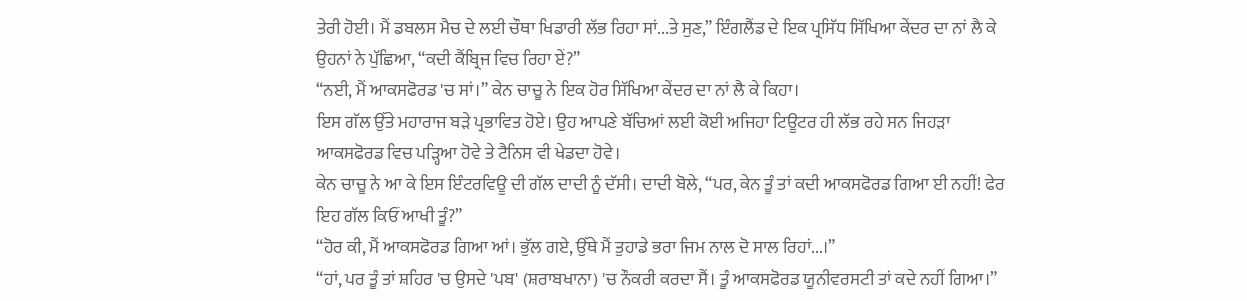ਤੇਰੀ ਹੋਈ। ਮੈਂ ਡਬਲਸ ਮੈਚ ਦੇ ਲਈ ਚੌਥਾ ਖਿਡਾਰੀ ਲੱਭ ਰਿਹਾ ਸਾਂ...ਤੇ ਸੁਣ,” ਇੰਗਲੈਂਡ ਦੇ ਇਕ ਪ੍ਰਸਿੱਧ ਸਿੱਖਿਆ ਕੇਂਦਰ ਦਾ ਨਾਂ ਲੈ ਕੇ ਉਹਨਾਂ ਨੇ ਪੁੱਛਿਆ, “ਕਦੀ ਕੈਂਬ੍ਰਿਜ ਵਿਚ ਰਿਹਾ ਏਂ?”
“ਨਈ, ਮੈਂ ਆਕਸਫੋਰਡ 'ਚ ਸਾਂ।” ਕੇਨ ਚਾਚੂ ਨੇ ਇਕ ਹੋਰ ਸਿੱਖਿਆ ਕੇਂਦਰ ਦਾ ਨਾਂ ਲੈ ਕੇ ਕਿਹਾ।
ਇਸ ਗੱਲ ਉੱਤੇ ਮਹਾਰਾਜ ਬੜੇ ਪ੍ਰਭਾਵਿਤ ਹੋਏ। ਉਹ ਆਪਣੇ ਬੱਚਿਆਂ ਲਈ ਕੋਈ ਅਜਿਹਾ ਟਿਊਟਰ ਹੀ ਲੱਭ ਰਹੇ ਸਨ ਜਿਹੜਾ ਆਕਸਫੋਰਡ ਵਿਚ ਪੜ੍ਹਿਆ ਹੋਵੇ ਤੇ ਟੈਨਿਸ ਵੀ ਖੇਡਦਾ ਹੋਵੇ।
ਕੇਨ ਚਾਚੂ ਨੇ ਆ ਕੇ ਇਸ ਇੰਟਰਵਿਊ ਦੀ ਗੱਲ ਦਾਦੀ ਨੂੰ ਦੱਸੀ। ਦਾਦੀ ਬੋਲੇ, “ਪਰ, ਕੇਨ ਤੂੰ ਤਾਂ ਕਦੀ ਆਕਸਫੋਰਡ ਗਿਆ ਈ ਨਹੀਂ! ਫੇਰ ਇਹ ਗੱਲ ਕਿਓਂ ਆਖੀ ਤੂੰ?”
“ਹੋਰ ਕੀ, ਮੈਂ ਆਕਸਫੋਰਡ ਗਿਆ ਆਂ। ਭੁੱਲ ਗਏ, ਉੱਥੇ ਮੈਂ ਤੁਹਾਡੇ ਭਰਾ ਜਿਮ ਨਾਲ ਦੋ ਸਾਲ ਰਿਹਾਂ...।”
“ਹਾਂ, ਪਰ ਤੂੰ ਤਾਂ ਸ਼ਹਿਰ 'ਚ ਉਸਦੇ 'ਪਬ' (ਸ਼ਰਾਬਖਾਨਾ) 'ਚ ਨੌਕਰੀ ਕਰਦਾ ਸੈਂ। ਤੂੰ ਆਕਸਫੋਰਡ ਯੂਨੀਵਰਸਟੀ ਤਾਂ ਕਦੇ ਨਹੀਂ ਗਿਆ।”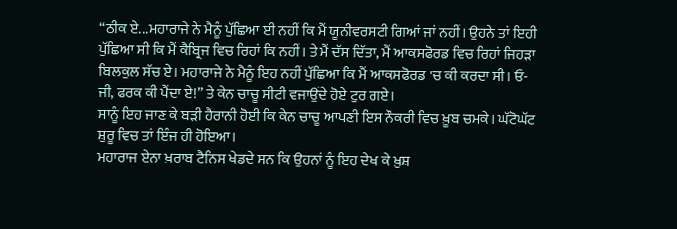“ਠੀਕ ਏ...ਮਹਾਰਾਜੇ ਨੇ ਮੈਨੂੰ ਪੁੱਛਿਆ ਈ ਨਹੀਂ ਕਿ ਮੈਂ ਯੂਨੀਵਰਸਟੀ ਗਿਆਂ ਜਾਂ ਨਹੀਂ। ਉਹਨੇ ਤਾਂ ਇਹੀ ਪੁੱਛਿਆ ਸੀ ਕਿ ਮੈਂ ਕੈਬ੍ਰਿਜ ਵਿਚ ਰਿਹਾਂ ਕਿ ਨਹੀਂ। ਤੇ ਮੈਂ ਦੱਸ ਦਿੱਤਾ, ਮੈਂ ਆਕਸਫੋਰਡ ਵਿਚ ਰਿਹਾਂ ਜਿਹੜਾ ਬਿਲਕੁਲ ਸੱਚ ਏ। ਮਹਾਰਾਜੇ ਨੇ ਮੈਨੂੰ ਇਹ ਨਹੀਂ ਪੁੱਛਿਆ ਕਿ ਮੈਂ ਆਕਸਫੋਰਡ 'ਚ ਕੀ ਕਰਦਾ ਸੀ। ਓ-ਜੀ, ਫਰਕ ਕੀ ਪੈਂਦਾ ਏ!” ਤੇ ਕੇਨ ਚਾਚੂ ਸੀਟੀ ਵਜਾਉਂਦੇ ਹੋਏ ਟੁਰ ਗਏ।
ਸਾਨੂੰ ਇਹ ਜਾਣ ਕੇ ਬੜੀ ਹੈਰਾਨੀ ਹੋਈ ਕਿ ਕੇਨ ਚਾਚੂ ਆਪਣੀ ਇਸ ਨੌਕਰੀ ਵਿਚ ਖ਼ੂਬ ਚਮਕੇ। ਘੱਟੋਘੱਟ ਸ਼ੁਰੂ ਵਿਚ ਤਾਂ ਇੰਜ ਹੀ ਹੋਇਆ।
ਮਹਾਰਾਜ ਏਨਾ ਖ਼ਰਾਬ ਟੈਨਿਸ ਖੇਡਦੇ ਸਨ ਕਿ ਉਹਨਾਂ ਨੂੰ ਇਹ ਦੇਖ ਕੇ ਖ਼ੁਸ਼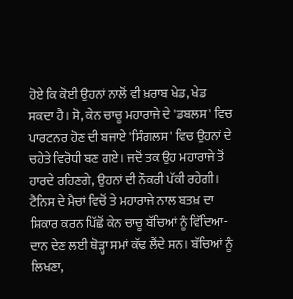ਹੋਏ ਕਿ ਕੋਈ ਉਹਨਾਂ ਨਾਲੋਂ ਵੀ ਖ਼ਰਾਬ ਖੇਡ, ਖੇਡ ਸਕਦਾ ਹੈ। ਸੋ, ਕੇਨ ਚਾਚੂ ਮਹਾਰਾਜੇ ਦੇ 'ਡਬਲਸ' ਵਿਚ ਪਾਰਟਨਰ ਹੋਣ ਦੀ ਬਜਾਏ 'ਸਿੰਗਲਸ' ਵਿਚ ਉਹਨਾਂ ਦੇ ਚਹੇਤੇ ਵਿਰੋਧੀ ਬਣ ਗਏ। ਜਦੋਂ ਤਕ ਉਹ ਮਹਾਰਾਜੇ ਤੋਂ ਹਾਰਦੇ ਰਹਿਣਗੇ, ਉਹਨਾਂ ਦੀ ਨੌਕਰੀ ਪੱਕੀ ਰਹੇਗੀ।
ਟੈਨਿਸ ਦੇ ਮੈਚਾਂ ਵਿਚੋਂ ਤੇ ਮਹਾਰਾਜੇ ਨਾਲ ਬਤਖ਼ ਦਾ ਸ਼ਿਕਾਰ ਕਰਨ ਪਿੱਛੋਂ ਕੇਨ ਚਾਚੂ ਬੱਚਿਆਂ ਨੂੰ ਵਿੱਦਿਆ-ਦਾਨ ਦੇਣ ਲਈ ਥੋੜ੍ਹਾ ਸਮਾਂ ਕੱਢ ਲੈਂਦੇ ਸਨ। ਬੱਚਿਆਂ ਨੂੰ ਲਿਖਣਾ,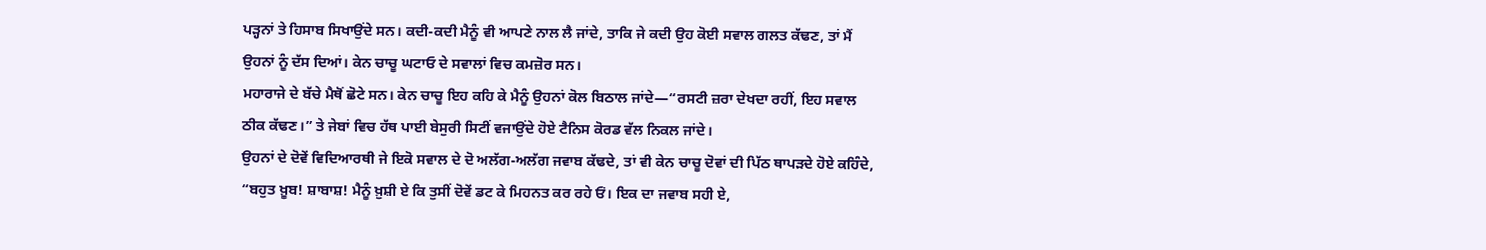ਪੜ੍ਹਨਾਂ ਤੇ ਹਿਸਾਬ ਸਿਖਾਉਂਦੇ ਸਨ। ਕਦੀ-ਕਦੀ ਮੈਨੂੰ ਵੀ ਆਪਣੇ ਨਾਲ ਲੈ ਜਾਂਦੇ, ਤਾਕਿ ਜੇ ਕਦੀ ਉਹ ਕੋਈ ਸਵਾਲ ਗਲਤ ਕੱਢਣ, ਤਾਂ ਮੈਂ ਉਹਨਾਂ ਨੂੰ ਦੱਸ ਦਿਆਂ। ਕੇਨ ਚਾਚੂ ਘਟਾਓ ਦੇ ਸਵਾਲਾਂ ਵਿਚ ਕਮਜ਼ੋਰ ਸਨ।
ਮਹਾਰਾਜੇ ਦੇ ਬੱਚੇ ਮੈਥੋਂ ਛੋਟੇ ਸਨ। ਕੇਨ ਚਾਚੂ ਇਹ ਕਹਿ ਕੇ ਮੈਨੂੰ ਉਹਨਾਂ ਕੋਲ ਬਿਠਾਲ ਜਾਂਦੇ—“ਰਸਟੀ ਜ਼ਰਾ ਦੇਖਦਾ ਰਹੀਂ, ਇਹ ਸਵਾਲ ਠੀਕ ਕੱਢਣ।” ਤੇ ਜੇਬਾਂ ਵਿਚ ਹੱਥ ਪਾਈ ਬੇਸੁਰੀ ਸਿਟੀਂ ਵਜਾਉਂਦੇ ਹੋਏ ਟੈਨਿਸ ਕੋਰਡ ਵੱਲ ਨਿਕਲ ਜਾਂਦੇ।
ਉਹਨਾਂ ਦੇ ਦੋਵੇਂ ਵਿਦਿਆਰਥੀ ਜੇ ਇਕੋ ਸਵਾਲ ਦੇ ਦੋ ਅਲੱਗ-ਅਲੱਗ ਜਵਾਬ ਕੱਢਦੇ, ਤਾਂ ਵੀ ਕੇਨ ਚਾਚੂ ਦੋਵਾਂ ਦੀ ਪਿੱਠ ਥਾਪੜਦੇ ਹੋਏ ਕਹਿੰਦੇ, “ਬਹੁਤ ਖ਼ੂਬ! ਸ਼ਾਬਾਸ਼! ਮੈਨੂੰ ਖ਼ੁਸ਼ੀ ਏ ਕਿ ਤੁਸੀਂ ਦੋਵੇਂ ਡਟ ਕੇ ਮਿਹਨਤ ਕਰ ਰਹੇ ਓਂ। ਇਕ ਦਾ ਜਵਾਬ ਸਹੀ ਏ,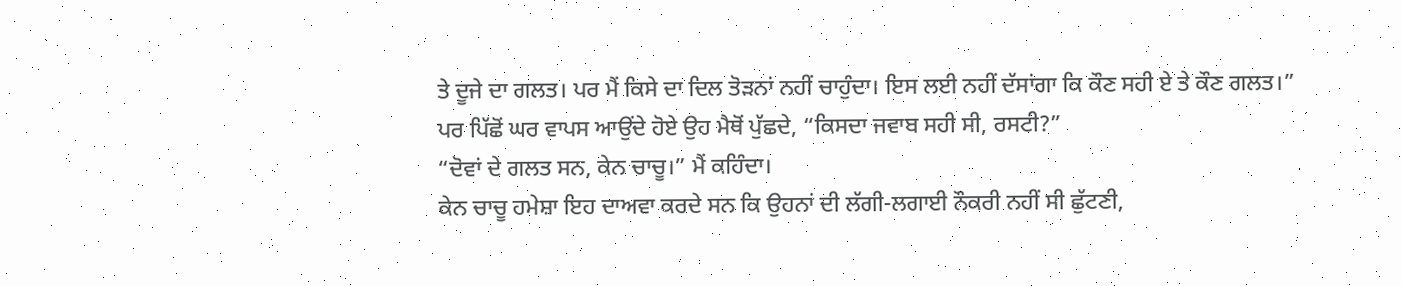ਤੇ ਦੂਜੇ ਦਾ ਗਲਤ। ਪਰ ਮੈਂ ਕਿਸੇ ਦਾ ਦਿਲ ਤੋੜਨਾਂ ਨਹੀਂ ਚਾਹੁੰਦਾ। ਇਸ ਲਈ ਨਹੀਂ ਦੱਸਾਂਗਾ ਕਿ ਕੌਣ ਸਹੀ ਏ ਤੇ ਕੌਣ ਗਲਤ।”
ਪਰ ਪਿੱਛੋਂ ਘਰ ਵਾਪਸ ਆਉਂਦੇ ਹੋਏ ਉਹ ਮੈਥੋਂ ਪੁੱਛਦੇ, “ਕਿਸਦਾ ਜਵਾਬ ਸਹੀ ਸੀ, ਰਸਟੀ?”
“ਦੋਵਾਂ ਦੇ ਗਲਤ ਸਨ, ਕੇਨ ਚਾਚੂ।” ਮੈਂ ਕਹਿੰਦਾ।
ਕੇਨ ਚਾਚੂ ਹਮੇਸ਼ਾ ਇਹ ਦਾਅਵਾ ਕਰਦੇ ਸਨ ਕਿ ਉਹਨਾਂ ਦੀ ਲੱਗੀ-ਲਗਾਈ ਨੌਕਰੀ ਨਹੀਂ ਸੀ ਛੁੱਟਣੀ,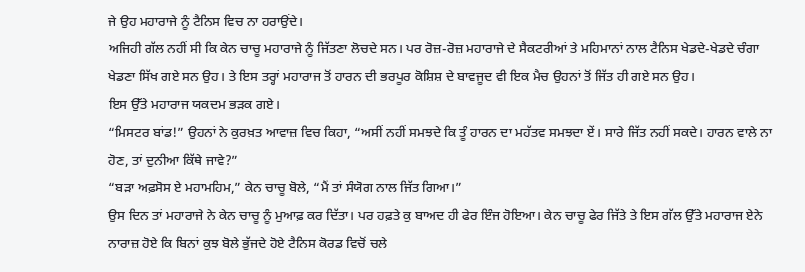ਜੇ ਉਹ ਮਹਾਰਾਜੇ ਨੂੰ ਟੈਨਿਸ ਵਿਚ ਨਾ ਹਰਾਉਂਦੇ।
ਅਜਿਹੀ ਗੱਲ ਨਹੀਂ ਸੀ ਕਿ ਕੇਨ ਚਾਚੂ ਮਹਾਰਾਜੇ ਨੂੰ ਜਿੱਤਣਾ ਲੋਚਦੇ ਸਨ। ਪਰ ਰੋਜ਼-ਰੋਜ਼ ਮਹਾਰਾਜੇ ਦੇ ਸੈਕਟਰੀਆਂ ਤੇ ਮਹਿਮਾਨਾਂ ਨਾਲ ਟੈਨਿਸ ਖੇਡਦੇ-ਖੇਡਦੇ ਚੰਗਾ ਖੇਡਣਾ ਸਿੱਖ ਗਏ ਸਨ ਉਹ। ਤੇ ਇਸ ਤਰ੍ਹਾਂ ਮਹਾਰਾਜ ਤੋਂ ਹਾਰਨ ਦੀ ਭਰਪੂਰ ਕੋਸ਼ਿਸ਼ ਦੇ ਬਾਵਜੂਦ ਵੀ ਇਕ ਮੈਚ ਉਹਨਾਂ ਤੋਂ ਜਿੱਤ ਹੀ ਗਏ ਸਨ ਉਹ।
ਇਸ ਉੱਤੇ ਮਹਾਰਾਜ ਯਕਦਮ ਭੜਕ ਗਏ।
“ਮਿਸਟਰ ਬਾਂਡ!” ਉਹਨਾਂ ਨੇ ਕੁਰਖ਼ਤ ਆਵਾਜ਼ ਵਿਚ ਕਿਹਾ, “ਅਸੀਂ ਨਹੀਂ ਸਮਝਦੇ ਕਿ ਤੂੰ ਹਾਰਨ ਦਾ ਮਹੱਤਵ ਸਮਝਦਾ ਏਂ। ਸਾਰੇ ਜਿੱਤ ਨਹੀਂ ਸਕਦੇ। ਹਾਰਨ ਵਾਲੇ ਨਾ ਹੋਣ, ਤਾਂ ਦੁਨੀਆ ਕਿੱਥੇ ਜਾਵੇ?”
“ਬੜਾ ਅਫ਼ਸੋਸ ਏ ਮਹਾਮਹਿਮ,” ਕੇਨ ਚਾਚੂ ਬੋਲੇ, “ਮੈਂ ਤਾਂ ਸੰਯੋਗ ਨਾਲ ਜਿੱਤ ਗਿਆ।”
ਉਸ ਦਿਨ ਤਾਂ ਮਹਾਰਾਜੇ ਨੇ ਕੇਨ ਚਾਚੂ ਨੂੰ ਮੁਆਫ਼ ਕਰ ਦਿੱਤਾ। ਪਰ ਹਫ਼ਤੇ ਕੁ ਬਾਅਦ ਹੀ ਫੇਰ ਇੰਜ ਹੋਇਆ। ਕੇਨ ਚਾਚੂ ਫੇਰ ਜਿੱਤੇ ਤੇ ਇਸ ਗੱਲ ਉੱਤੇ ਮਹਾਰਾਜ ਏਨੇ ਨਾਰਾਜ਼ ਹੋਏ ਕਿ ਬਿਨਾਂ ਕੁਝ ਬੋਲੇ ਭੁੱਜਦੇ ਹੋਏ ਟੈਨਿਸ ਕੋਰਡ ਵਿਚੋਂ ਚਲੇ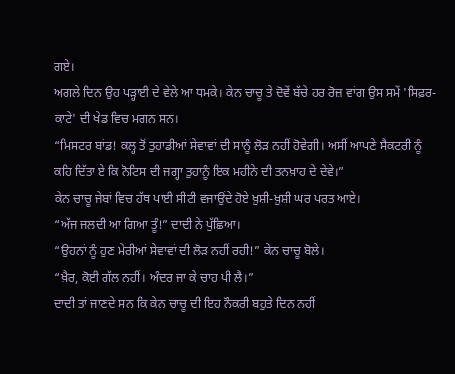ਗਏ।
ਅਗਲੇ ਦਿਨ ਉਹ ਪੜ੍ਹਾਈ ਦੇ ਵੇਲੇ ਆ ਧਮਕੇ। ਕੇਨ ਚਾਚੂ ਤੇ ਦੋਵੇਂ ਬੱਚੇ ਹਰ ਰੋਜ਼ ਵਾਂਗ ਉਸ ਸਮੇਂ 'ਸਿਫ਼ਰ-ਕਾਟੇ' ਦੀ ਖੇਡ ਵਿਚ ਮਗਨ ਸਨ।
“ਮਿਸਟਰ ਬਾਂਡ! ਕਲ੍ਹ ਤੋਂ ਤੁਹਾਡੀਆਂ ਸੇਵਾਵਾਂ ਦੀ ਸਾਨੂੰ ਲੋੜ ਨਹੀਂ ਹੋਵੇਗੀ। ਅਸੀਂ ਆਪਣੇ ਸੈਕਟਰੀ ਨੂੰ ਕਹਿ ਦਿੱਤਾ ਏ ਕਿ ਨੋਟਿਸ ਦੀ ਜਗ੍ਹਾ ਤੁਹਾਨੂੰ ਇਕ ਮਹੀਨੇ ਦੀ ਤਨਖ਼ਾਹ ਦੇ ਦੇਵੇ।”
ਕੇਨ ਚਾਚੂ ਜੇਬਾਂ ਵਿਚ ਹੱਥ ਪਾਈ ਸੀਟੀ ਵਜਾਉਂਦੇ ਹੋਏ ਖ਼ੁਸ਼ੀ-ਖ਼ੁਸ਼ੀ ਘਰ ਪਰਤ ਆਏ।
“ਅੱਜ ਜਲਦੀ ਆ ਗਿਆ ਤੂੰ!” ਦਾਦੀ ਨੇ ਪੁੱਛਿਆ।
“ਉਹਨਾਂ ਨੂੰ ਹੁਣ ਮੇਰੀਆਂ ਸੇਵਾਵਾਂ ਦੀ ਲੋੜ ਨਹੀਂ ਰਹੀ!” ਕੇਨ ਚਾਚੂ ਬੋਲੇ।
“ਖ਼ੈਰ, ਕੋਈ ਗੱਲ ਨਹੀਂ। ਅੰਦਰ ਜਾ ਕੇ ਚਾਹ ਪੀ ਲੈ।”
ਦਾਦੀ ਤਾਂ ਜਾਣਦੇ ਸਨ ਕਿ ਕੇਨ ਚਾਚੂ ਦੀ ਇਹ ਨੌਕਰੀ ਬਹੁਤੇ ਦਿਨ ਨਹੀਂ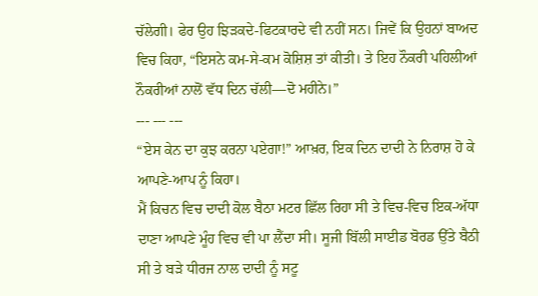ਚੱਲੇਗੀ। ਫੇਰ ਉਹ ਝਿੜਕਦੇ-ਫਿਟਕਾਰਦੇ ਵੀ ਨਹੀਂ ਸਨ। ਜਿਵੇਂ ਕਿ ਉਹਨਾਂ ਬਾਅਦ ਵਿਚ ਕਿਹਾ, “ਇਸਨੇ ਕਮ-ਸੇ-ਕਮ ਕੋਸ਼ਿਸ਼ ਤਾਂ ਕੀਤੀ। ਤੇ ਇਹ ਨੌਕਰੀ ਪਹਿਲੀਆਂ ਨੌਕਰੀਆਂ ਨਾਲੋਂ ਵੱਧ ਦਿਨ ਚੱਲੀ—ਦੋ ਮਹੀਨੇ।”
--- --- ---
“ਏਸ ਕੇਨ ਦਾ ਕੁਝ ਕਰਨਾ ਪਏਗਾ!” ਆਖ਼ਰ, ਇਕ ਦਿਨ ਦਾਦੀ ਨੇ ਨਿਰਾਸ਼ ਹੋ ਕੇ ਆਪਣੇ-ਆਪ ਨੂੰ ਕਿਹਾ।
ਮੈਂ ਕਿਚਨ ਵਿਚ ਦਾਦੀ ਕੋਲ ਬੈਠਾ ਮਟਰ ਛਿੱਲ ਰਿਹਾ ਸੀ ਤੇ ਵਿਚ-ਵਿਚ ਇਕ-ਅੱਧਾ ਦਾਣਾ ਆਪਣੇ ਮੂੰਹ ਵਿਚ ਵੀ ਪਾ ਲੈਂਦਾ ਸੀ। ਸੂਜੀ ਬਿੱਲੀ ਸਾਈਡ ਬੋਰਡ ਉੱਤੇ ਬੈਠੀ ਸੀ ਤੇ ਬੜੇ ਧੀਰਜ ਨਾਲ ਦਾਦੀ ਨੂੰ ਸਟੂ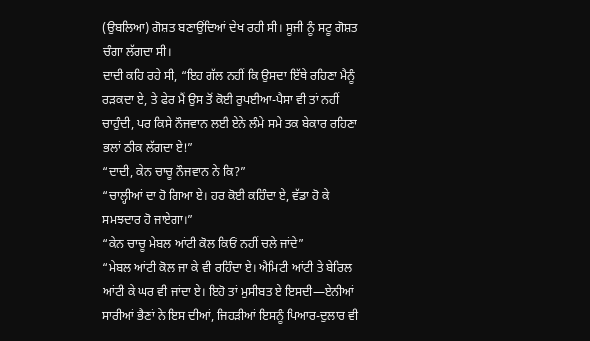(ਉਬਲਿਆ) ਗੋਸ਼ਤ ਬਣਾਉਂਦਿਆਂ ਦੇਖ ਰਹੀ ਸੀ। ਸੂਜੀ ਨੂੰ ਸਟੂ ਗੋਸ਼ਤ ਚੰਗਾ ਲੱਗਦਾ ਸੀ।
ਦਾਦੀ ਕਹਿ ਰਹੇ ਸੀ, “ਇਹ ਗੱਲ ਨਹੀਂ ਕਿ ਉਸਦਾ ਇੱਥੇ ਰਹਿਣਾ ਮੈਨੂੰ ਰੜਕਦਾ ਏ, ਤੇ ਫੇਰ ਮੈਂ ਉਸ ਤੋਂ ਕੋਈ ਰੁਪਈਆ-ਪੈਸਾ ਵੀ ਤਾਂ ਨਹੀਂ ਚਾਹੁੰਦੀ, ਪਰ ਕਿਸੇ ਨੌਜਵਾਨ ਲਈ ਏਨੇ ਲੰਮੇ ਸਮੇ ਤਕ ਬੇਕਾਰ ਰਹਿਣਾ ਭਲਾਂ ਠੀਕ ਲੱਗਦਾ ਏ!”
“ਦਾਦੀ, ਕੇਨ ਚਾਚੂ ਨੌਜਵਾਨ ਨੇ ਕਿ?”
“ਚਾਲ੍ਹੀਆਂ ਦਾ ਹੋ ਗਿਆ ਏ। ਹਰ ਕੋਈ ਕਹਿੰਦਾ ਏ, ਵੱਡਾ ਹੋ ਕੇ ਸਮਝਦਾਰ ਹੋ ਜਾਏਗਾ।”
“ਕੇਨ ਚਾਚੂ ਮੇਬਲ ਆਂਟੀ ਕੋਲ ਕਿਓਂ ਨਹੀਂ ਚਲੇ ਜਾਂਦੇ”
“ਮੇਬਲ ਆਂਟੀ ਕੋਲ ਜਾ ਕੇ ਵੀ ਰਹਿੰਦਾ ਏ। ਐਮਿਟੀ ਆਂਟੀ ਤੇ ਬੇਰਿਲ ਆਂਟੀ ਕੇ ਘਰ ਵੀ ਜਾਂਦਾ ਏ। ਇਹੋ ਤਾਂ ਮੁਸੀਬਤ ਏ ਇਸਦੀ—ਏਨੀਆਂ ਸਾਰੀਆਂ ਭੈਣਾਂ ਨੇ ਇਸ ਦੀਆਂ, ਜਿਹੜੀਆਂ ਇਸਨੂੰ ਪਿਆਰ-ਦੁਲਾਰ ਵੀ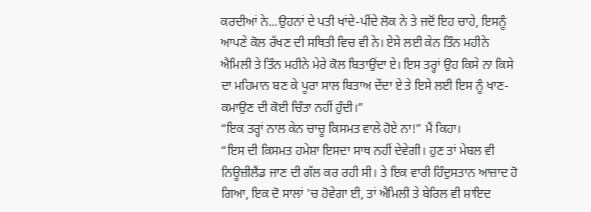ਕਰਦੀਆਂ ਨੇ...ਉਹਨਾਂ ਦੇ ਪਤੀ ਖਾਂਦੇ-ਪੀਂਦੇ ਲੋਕ ਨੇ ਤੇ ਜਦੋਂ ਇਹ ਚਾਹੇ, ਇਸਨੂੰ ਆਪਣੇ ਕੋਲ ਰੱਖਣ ਦੀ ਸਥਿਤੀ ਵਿਚ ਵੀ ਨੇ। ਏਸੇ ਲਈ ਕੇਨ ਤਿੰਨ ਮਹੀਨੇ ਐਮਿਲੀ ਤੇ ਤਿੰਨ ਮਹੀਨੇ ਮੇਰੇ ਕੋਲ ਬਿਤਾਉਂਦਾ ਏ। ਇਸ ਤਰ੍ਹਾਂ ਉਹ ਕਿਸੇ ਨਾ ਕਿਸੇ ਦਾ ਮਹਿਮਾਨ ਬਣ ਕੇ ਪੂਰਾ ਸਾਲ ਬਿਤਾਅ ਦੇਂਦਾ ਏ ਤੇ ਇਸੇ ਲਈ ਇਸ ਨੂੰ ਖਾਣ-ਕਮਾਉਣ ਦੀ ਕੋਈ ਚਿੰਤਾ ਨਹੀਂ ਹੁੰਦੀ।”
“ਇਕ ਤਰ੍ਹਾਂ ਨਾਲ ਕੇਨ ਚਾਚੂ ਕਿਸਮਤ ਵਾਲੇ ਹੋਏ ਨਾ!” ਮੈਂ ਕਿਹਾ।
“ਇਸ ਦੀ ਕਿਸਮਤ ਹਮੇਸ਼ਾ ਇਸਦਾ ਸਾਥ ਨਹੀਂ ਦੇਵੇਗੀ। ਹੁਣ ਤਾਂ ਮੇਬਲ ਵੀ ਨਿਊਜ਼ੀਲੈਂਡ ਜਾਣ ਦੀ ਗੱਲ ਕਰ ਰਹੀ ਸੀ। ਤੇ ਇਕ ਵਾਰੀ ਹਿੰਦੁਸਤਾਨ ਆਜ਼ਾਦ ਹੋ ਗਿਆ, ਇਕ ਦੋ ਸਾਲਾਂ 'ਚ ਹੋਵੇਗਾ ਈ, ਤਾਂ ਐਮਿਲੀ ਤੇ ਬੇਰਿਲ ਵੀ ਸ਼ਾਇਦ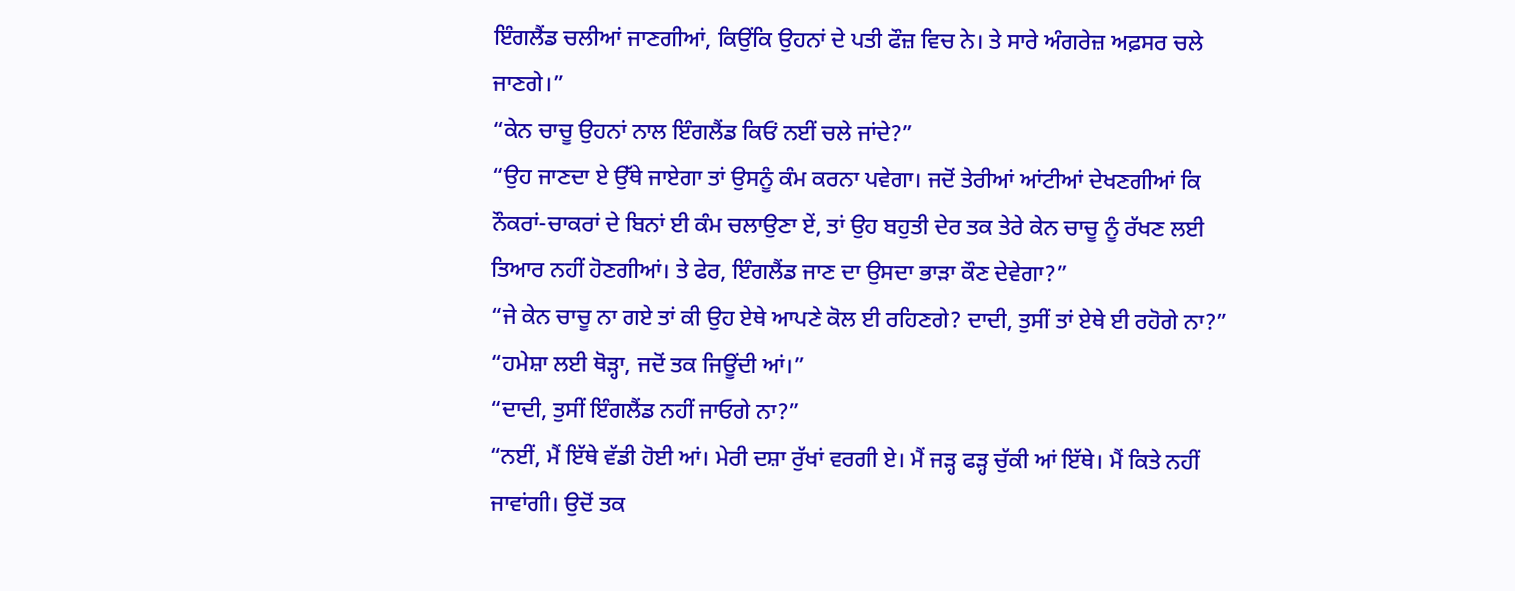ਇੰਗਲੈਂਡ ਚਲੀਆਂ ਜਾਣਗੀਆਂ, ਕਿਉਂਕਿ ਉਹਨਾਂ ਦੇ ਪਤੀ ਫੌਜ਼ ਵਿਚ ਨੇ। ਤੇ ਸਾਰੇ ਅੰਗਰੇਜ਼ ਅਫ਼ਸਰ ਚਲੇ ਜਾਣਗੇ।”
“ਕੇਨ ਚਾਚੂ ਉਹਨਾਂ ਨਾਲ ਇੰਗਲੈਂਡ ਕਿਓਂ ਨਈਂ ਚਲੇ ਜਾਂਦੇ?”
“ਉਹ ਜਾਣਦਾ ਏ ਉੱਥੇ ਜਾਏਗਾ ਤਾਂ ਉਸਨੂੰ ਕੰਮ ਕਰਨਾ ਪਵੇਗਾ। ਜਦੋਂ ਤੇਰੀਆਂ ਆਂਟੀਆਂ ਦੇਖਣਗੀਆਂ ਕਿ ਨੌਕਰਾਂ-ਚਾਕਰਾਂ ਦੇ ਬਿਨਾਂ ਈ ਕੰਮ ਚਲਾਉਣਾ ਏਂ, ਤਾਂ ਉਹ ਬਹੁਤੀ ਦੇਰ ਤਕ ਤੇਰੇ ਕੇਨ ਚਾਚੂ ਨੂੰ ਰੱਖਣ ਲਈ ਤਿਆਰ ਨਹੀਂ ਹੋਣਗੀਆਂ। ਤੇ ਫੇਰ, ਇੰਗਲੈਂਡ ਜਾਣ ਦਾ ਉਸਦਾ ਭਾੜਾ ਕੌਣ ਦੇਵੇਗਾ?”
“ਜੇ ਕੇਨ ਚਾਚੂ ਨਾ ਗਏ ਤਾਂ ਕੀ ਉਹ ਏਥੇ ਆਪਣੇ ਕੋਲ ਈ ਰਹਿਣਗੇ? ਦਾਦੀ, ਤੁਸੀਂ ਤਾਂ ਏਥੇ ਈ ਰਹੋਗੇ ਨਾ?”
“ਹਮੇਸ਼ਾ ਲਈ ਥੋੜ੍ਹਾ, ਜਦੋਂ ਤਕ ਜਿਊਂਦੀ ਆਂ।”
“ਦਾਦੀ, ਤੁਸੀਂ ਇੰਗਲੈਂਡ ਨਹੀਂ ਜਾਓਗੇ ਨਾ?”
“ਨਈਂ, ਮੈਂ ਇੱਥੇ ਵੱਡੀ ਹੋਈ ਆਂ। ਮੇਰੀ ਦਸ਼ਾ ਰੁੱਖਾਂ ਵਰਗੀ ਏ। ਮੈਂ ਜੜ੍ਹ ਫੜ੍ਹ ਚੁੱਕੀ ਆਂ ਇੱਥੇ। ਮੈਂ ਕਿਤੇ ਨਹੀਂ ਜਾਵਾਂਗੀ। ਉਦੋਂ ਤਕ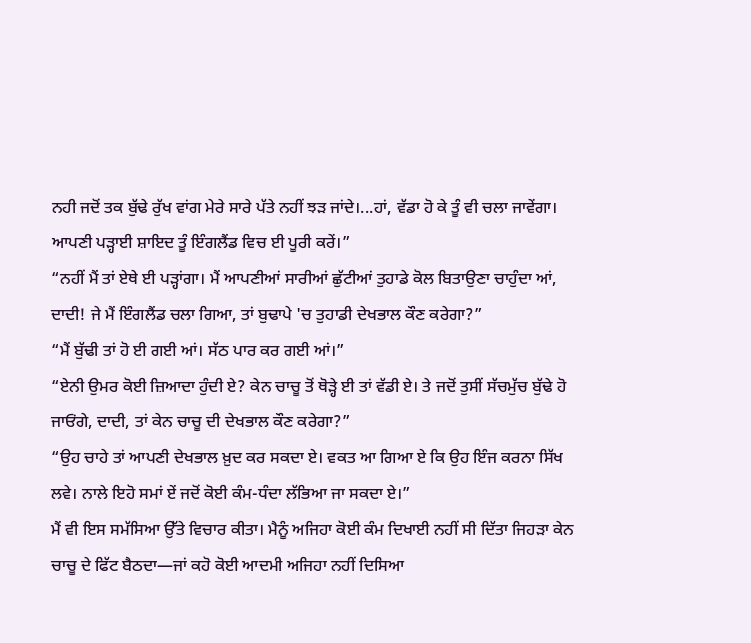ਨਹੀ ਜਦੋਂ ਤਕ ਬੁੱਢੇ ਰੁੱਖ ਵਾਂਗ ਮੇਰੇ ਸਾਰੇ ਪੱਤੇ ਨਹੀਂ ਝੜ ਜਾਂਦੇ।...ਹਾਂ, ਵੱਡਾ ਹੋ ਕੇ ਤੂੰ ਵੀ ਚਲਾ ਜਾਵੇਂਗਾ। ਆਪਣੀ ਪੜ੍ਹਾਈ ਸ਼ਾਇਦ ਤੂੰ ਇੰਗਲੈਂਡ ਵਿਚ ਈ ਪੂਰੀ ਕਰੇਂ।”
“ਨਹੀਂ ਮੈਂ ਤਾਂ ਏਥੇ ਈ ਪੜ੍ਹਾਂਗਾ। ਮੈਂ ਆਪਣੀਆਂ ਸਾਰੀਆਂ ਛੁੱਟੀਆਂ ਤੁਹਾਡੇ ਕੋਲ ਬਿਤਾਉਣਾ ਚਾਹੁੰਦਾ ਆਂ, ਦਾਦੀ! ਜੇ ਮੈਂ ਇੰਗਲੈਂਡ ਚਲਾ ਗਿਆ, ਤਾਂ ਬੁਢਾਪੇ 'ਚ ਤੁਹਾਡੀ ਦੇਖਭਾਲ ਕੌਣ ਕਰੇਗਾ?”
“ਮੈਂ ਬੁੱਢੀ ਤਾਂ ਹੋ ਈ ਗਈ ਆਂ। ਸੱਠ ਪਾਰ ਕਰ ਗਈ ਆਂ।”
“ਏਨੀ ਉਮਰ ਕੋਈ ਜ਼ਿਆਦਾ ਹੁੰਦੀ ਏ? ਕੇਨ ਚਾਚੂ ਤੋਂ ਥੋੜ੍ਹੇ ਈ ਤਾਂ ਵੱਡੀ ਏ। ਤੇ ਜਦੋਂ ਤੁਸੀਂ ਸੱਚਮੁੱਚ ਬੁੱਢੇ ਹੋ ਜਾਓਂਗੇ, ਦਾਦੀ, ਤਾਂ ਕੇਨ ਚਾਚੂ ਦੀ ਦੇਖਭਾਲ ਕੌਣ ਕਰੇਗਾ?”
“ਉਹ ਚਾਹੇ ਤਾਂ ਆਪਣੀ ਦੇਖਭਾਲ ਖ਼ੁਦ ਕਰ ਸਕਦਾ ਏ। ਵਕਤ ਆ ਗਿਆ ਏ ਕਿ ਉਹ ਇੰਜ ਕਰਨਾ ਸਿੱਖ ਲਵੇ। ਨਾਲੇ ਇਹੋ ਸਮਾਂ ਏਂ ਜਦੋਂ ਕੋਈ ਕੰਮ-ਧੰਦਾ ਲੱਭਿਆ ਜਾ ਸਕਦਾ ਏ।”
ਮੈਂ ਵੀ ਇਸ ਸਮੱਸਿਆ ਉੱਤੇ ਵਿਚਾਰ ਕੀਤਾ। ਮੈਨੂੰ ਅਜਿਹਾ ਕੋਈ ਕੰਮ ਦਿਖਾਈ ਨਹੀਂ ਸੀ ਦਿੱਤਾ ਜਿਹੜਾ ਕੇਨ ਚਾਚੂ ਦੇ ਫਿੱਟ ਬੈਠਦਾ—ਜਾਂ ਕਹੋ ਕੋਈ ਆਦਮੀ ਅਜਿਹਾ ਨਹੀਂ ਦਿਸਿਆ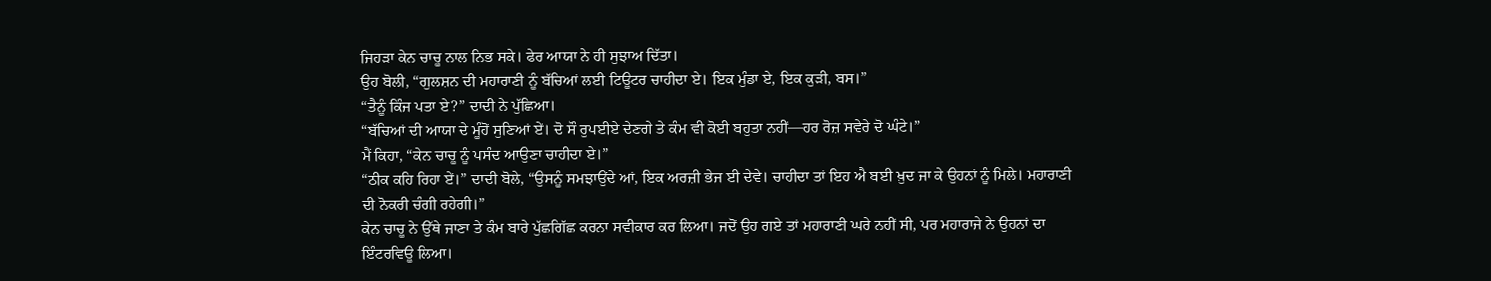ਜਿਹੜਾ ਕੇਨ ਚਾਚੂ ਨਾਲ ਨਿਭ ਸਕੇ। ਫੇਰ ਆਯਾ ਨੇ ਹੀ ਸੁਝਾਅ ਦਿੱਤਾ।
ਉਹ ਬੋਲੀ, “ਗੁਲਸ਼ਨ ਦੀ ਮਹਾਰਾਣੀ ਨੂੰ ਬੱਚਿਆਂ ਲਈ ਟਿਊਟਰ ਚਾਹੀਦਾ ਏ। ਇਕ ਮੁੰਡਾ ਏ, ਇਕ ਕੁੜੀ, ਬਸ।”
“ਤੈਨੂੰ ਕਿੰਜ ਪਤਾ ਏ?” ਦਾਦੀ ਨੇ ਪੁੱਛਿਆ।
“ਬੱਚਿਆਂ ਦੀ ਆਯਾ ਦੇ ਮੂੰਹੋਂ ਸੁਣਿਆਂ ਏਂ। ਦੋ ਸੌ ਰੁਪਈਏ ਦੇਣਗੇ ਤੇ ਕੰਮ ਵੀ ਕੋਈ ਬਹੁਤਾ ਨਹੀਂ—ਹਰ ਰੋਜ਼ ਸਵੇਰੇ ਦੋ ਘੰਟੇ।”
ਮੈਂ ਕਿਹਾ, “ਕੇਨ ਚਾਚੂ ਨੂੰ ਪਸੰਦ ਆਉਣਾ ਚਾਹੀਦਾ ਏ।”
“ਠੀਕ ਕਹਿ ਰਿਹਾ ਏਂ।” ਦਾਦੀ ਬੋਲੇ, “ਉਸਨੂੰ ਸਮਝਾਉਂਦੇ ਆਂ, ਇਕ ਅਰਜ਼ੀ ਭੇਜ ਈ ਦੇਵੇ। ਚਾਹੀਦਾ ਤਾਂ ਇਹ ਐ ਬਈ ਖ਼ੁਦ ਜਾ ਕੇ ਉਹਨਾਂ ਨੂੰ ਮਿਲੇ। ਮਹਾਰਾਣੀ ਦੀ ਨੋਕਰੀ ਚੰਗੀ ਰਹੇਗੀ।”
ਕੇਨ ਚਾਚੂ ਨੇ ਉੱਥੇ ਜਾਣਾ ਤੇ ਕੰਮ ਬਾਰੇ ਪੁੱਛਗਿੱਛ ਕਰਨਾ ਸਵੀਕਾਰ ਕਰ ਲਿਆ। ਜਦੋਂ ਉਹ ਗਏ ਤਾਂ ਮਹਾਰਾਣੀ ਘਰੇ ਨਹੀਂ ਸੀ, ਪਰ ਮਹਾਰਾਜੇ ਨੇ ਉਹਨਾਂ ਦਾ ਇੰਟਰਵਿਊ ਲਿਆ।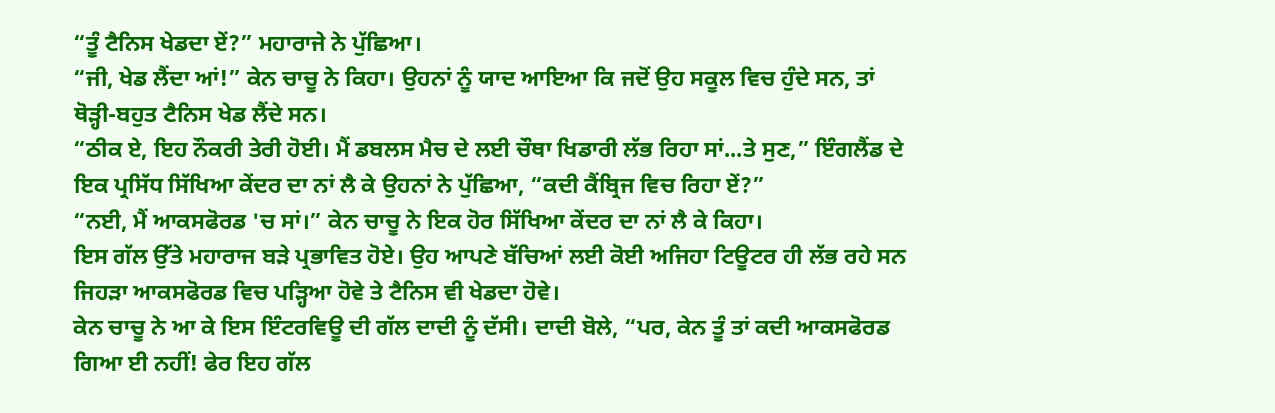“ਤੂੰ ਟੈਨਿਸ ਖੇਡਦਾ ਏਂ?” ਮਹਾਰਾਜੇ ਨੇ ਪੁੱਛਿਆ।
“ਜੀ, ਖੇਡ ਲੈਂਦਾ ਆਂ!” ਕੇਨ ਚਾਚੂ ਨੇ ਕਿਹਾ। ਉਹਨਾਂ ਨੂੰ ਯਾਦ ਆਇਆ ਕਿ ਜਦੋਂ ਉਹ ਸਕੂਲ ਵਿਚ ਹੁੰਦੇ ਸਨ, ਤਾਂ ਥੋੜ੍ਹੀ-ਬਹੁਤ ਟੈਨਿਸ ਖੇਡ ਲੈਂਦੇ ਸਨ।
“ਠੀਕ ਏ, ਇਹ ਨੌਕਰੀ ਤੇਰੀ ਹੋਈ। ਮੈਂ ਡਬਲਸ ਮੈਚ ਦੇ ਲਈ ਚੌਥਾ ਖਿਡਾਰੀ ਲੱਭ ਰਿਹਾ ਸਾਂ...ਤੇ ਸੁਣ,” ਇੰਗਲੈਂਡ ਦੇ ਇਕ ਪ੍ਰਸਿੱਧ ਸਿੱਖਿਆ ਕੇਂਦਰ ਦਾ ਨਾਂ ਲੈ ਕੇ ਉਹਨਾਂ ਨੇ ਪੁੱਛਿਆ, “ਕਦੀ ਕੈਂਬ੍ਰਿਜ ਵਿਚ ਰਿਹਾ ਏਂ?”
“ਨਈ, ਮੈਂ ਆਕਸਫੋਰਡ 'ਚ ਸਾਂ।” ਕੇਨ ਚਾਚੂ ਨੇ ਇਕ ਹੋਰ ਸਿੱਖਿਆ ਕੇਂਦਰ ਦਾ ਨਾਂ ਲੈ ਕੇ ਕਿਹਾ।
ਇਸ ਗੱਲ ਉੱਤੇ ਮਹਾਰਾਜ ਬੜੇ ਪ੍ਰਭਾਵਿਤ ਹੋਏ। ਉਹ ਆਪਣੇ ਬੱਚਿਆਂ ਲਈ ਕੋਈ ਅਜਿਹਾ ਟਿਊਟਰ ਹੀ ਲੱਭ ਰਹੇ ਸਨ ਜਿਹੜਾ ਆਕਸਫੋਰਡ ਵਿਚ ਪੜ੍ਹਿਆ ਹੋਵੇ ਤੇ ਟੈਨਿਸ ਵੀ ਖੇਡਦਾ ਹੋਵੇ।
ਕੇਨ ਚਾਚੂ ਨੇ ਆ ਕੇ ਇਸ ਇੰਟਰਵਿਊ ਦੀ ਗੱਲ ਦਾਦੀ ਨੂੰ ਦੱਸੀ। ਦਾਦੀ ਬੋਲੇ, “ਪਰ, ਕੇਨ ਤੂੰ ਤਾਂ ਕਦੀ ਆਕਸਫੋਰਡ ਗਿਆ ਈ ਨਹੀਂ! ਫੇਰ ਇਹ ਗੱਲ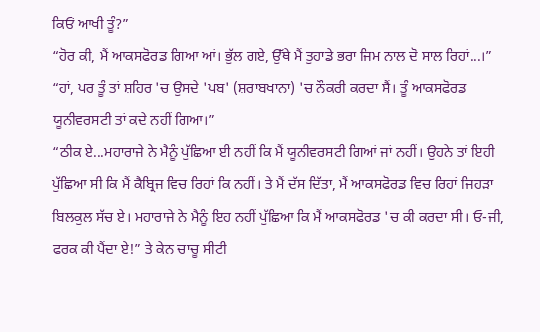ਕਿਓਂ ਆਖੀ ਤੂੰ?”
“ਹੋਰ ਕੀ, ਮੈਂ ਆਕਸਫੋਰਡ ਗਿਆ ਆਂ। ਭੁੱਲ ਗਏ, ਉੱਥੇ ਮੈਂ ਤੁਹਾਡੇ ਭਰਾ ਜਿਮ ਨਾਲ ਦੋ ਸਾਲ ਰਿਹਾਂ...।”
“ਹਾਂ, ਪਰ ਤੂੰ ਤਾਂ ਸ਼ਹਿਰ 'ਚ ਉਸਦੇ 'ਪਬ' (ਸ਼ਰਾਬਖਾਨਾ) 'ਚ ਨੌਕਰੀ ਕਰਦਾ ਸੈਂ। ਤੂੰ ਆਕਸਫੋਰਡ ਯੂਨੀਵਰਸਟੀ ਤਾਂ ਕਦੇ ਨਹੀਂ ਗਿਆ।”
“ਠੀਕ ਏ...ਮਹਾਰਾਜੇ ਨੇ ਮੈਨੂੰ ਪੁੱਛਿਆ ਈ ਨਹੀਂ ਕਿ ਮੈਂ ਯੂਨੀਵਰਸਟੀ ਗਿਆਂ ਜਾਂ ਨਹੀਂ। ਉਹਨੇ ਤਾਂ ਇਹੀ ਪੁੱਛਿਆ ਸੀ ਕਿ ਮੈਂ ਕੈਬ੍ਰਿਜ ਵਿਚ ਰਿਹਾਂ ਕਿ ਨਹੀਂ। ਤੇ ਮੈਂ ਦੱਸ ਦਿੱਤਾ, ਮੈਂ ਆਕਸਫੋਰਡ ਵਿਚ ਰਿਹਾਂ ਜਿਹੜਾ ਬਿਲਕੁਲ ਸੱਚ ਏ। ਮਹਾਰਾਜੇ ਨੇ ਮੈਨੂੰ ਇਹ ਨਹੀਂ ਪੁੱਛਿਆ ਕਿ ਮੈਂ ਆਕਸਫੋਰਡ 'ਚ ਕੀ ਕਰਦਾ ਸੀ। ਓ-ਜੀ, ਫਰਕ ਕੀ ਪੈਂਦਾ ਏ!” ਤੇ ਕੇਨ ਚਾਚੂ ਸੀਟੀ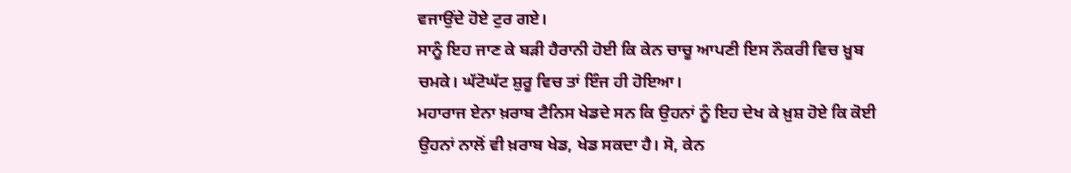ਵਜਾਉਂਦੇ ਹੋਏ ਟੁਰ ਗਏ।
ਸਾਨੂੰ ਇਹ ਜਾਣ ਕੇ ਬੜੀ ਹੈਰਾਨੀ ਹੋਈ ਕਿ ਕੇਨ ਚਾਚੂ ਆਪਣੀ ਇਸ ਨੌਕਰੀ ਵਿਚ ਖ਼ੂਬ ਚਮਕੇ। ਘੱਟੋਘੱਟ ਸ਼ੁਰੂ ਵਿਚ ਤਾਂ ਇੰਜ ਹੀ ਹੋਇਆ।
ਮਹਾਰਾਜ ਏਨਾ ਖ਼ਰਾਬ ਟੈਨਿਸ ਖੇਡਦੇ ਸਨ ਕਿ ਉਹਨਾਂ ਨੂੰ ਇਹ ਦੇਖ ਕੇ ਖ਼ੁਸ਼ ਹੋਏ ਕਿ ਕੋਈ ਉਹਨਾਂ ਨਾਲੋਂ ਵੀ ਖ਼ਰਾਬ ਖੇਡ, ਖੇਡ ਸਕਦਾ ਹੈ। ਸੋ, ਕੇਨ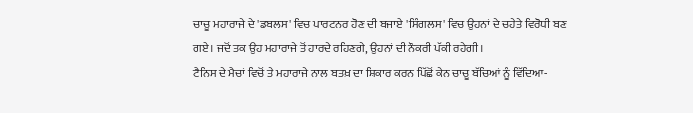ਚਾਚੂ ਮਹਾਰਾਜੇ ਦੇ 'ਡਬਲਸ' ਵਿਚ ਪਾਰਟਨਰ ਹੋਣ ਦੀ ਬਜਾਏ 'ਸਿੰਗਲਸ' ਵਿਚ ਉਹਨਾਂ ਦੇ ਚਹੇਤੇ ਵਿਰੋਧੀ ਬਣ ਗਏ। ਜਦੋਂ ਤਕ ਉਹ ਮਹਾਰਾਜੇ ਤੋਂ ਹਾਰਦੇ ਰਹਿਣਗੇ, ਉਹਨਾਂ ਦੀ ਨੌਕਰੀ ਪੱਕੀ ਰਹੇਗੀ।
ਟੈਨਿਸ ਦੇ ਮੈਚਾਂ ਵਿਚੋਂ ਤੇ ਮਹਾਰਾਜੇ ਨਾਲ ਬਤਖ਼ ਦਾ ਸ਼ਿਕਾਰ ਕਰਨ ਪਿੱਛੋਂ ਕੇਨ ਚਾਚੂ ਬੱਚਿਆਂ ਨੂੰ ਵਿੱਦਿਆ-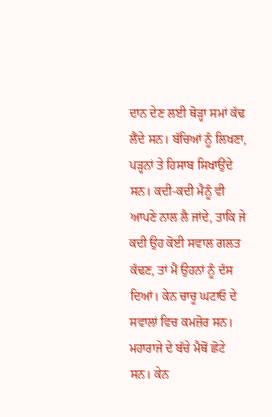ਦਾਨ ਦੇਣ ਲਈ ਥੋੜ੍ਹਾ ਸਮਾਂ ਕੱਢ ਲੈਂਦੇ ਸਨ। ਬੱਚਿਆਂ ਨੂੰ ਲਿਖਣਾ, ਪੜ੍ਹਨਾਂ ਤੇ ਹਿਸਾਬ ਸਿਖਾਉਂਦੇ ਸਨ। ਕਦੀ-ਕਦੀ ਮੈਨੂੰ ਵੀ ਆਪਣੇ ਨਾਲ ਲੈ ਜਾਂਦੇ, ਤਾਕਿ ਜੇ ਕਦੀ ਉਹ ਕੋਈ ਸਵਾਲ ਗਲਤ ਕੱਢਣ, ਤਾਂ ਮੈਂ ਉਹਨਾਂ ਨੂੰ ਦੱਸ ਦਿਆਂ। ਕੇਨ ਚਾਚੂ ਘਟਾਓ ਦੇ ਸਵਾਲਾਂ ਵਿਚ ਕਮਜ਼ੋਰ ਸਨ।
ਮਹਾਰਾਜੇ ਦੇ ਬੱਚੇ ਮੈਥੋਂ ਛੋਟੇ ਸਨ। ਕੇਨ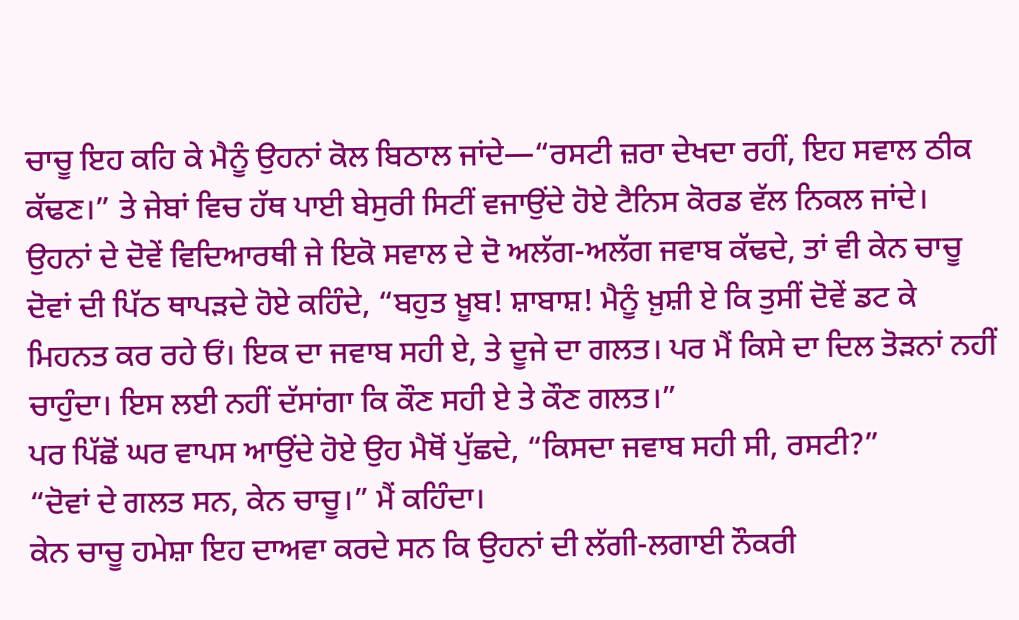ਚਾਚੂ ਇਹ ਕਹਿ ਕੇ ਮੈਨੂੰ ਉਹਨਾਂ ਕੋਲ ਬਿਠਾਲ ਜਾਂਦੇ—“ਰਸਟੀ ਜ਼ਰਾ ਦੇਖਦਾ ਰਹੀਂ, ਇਹ ਸਵਾਲ ਠੀਕ ਕੱਢਣ।” ਤੇ ਜੇਬਾਂ ਵਿਚ ਹੱਥ ਪਾਈ ਬੇਸੁਰੀ ਸਿਟੀਂ ਵਜਾਉਂਦੇ ਹੋਏ ਟੈਨਿਸ ਕੋਰਡ ਵੱਲ ਨਿਕਲ ਜਾਂਦੇ।
ਉਹਨਾਂ ਦੇ ਦੋਵੇਂ ਵਿਦਿਆਰਥੀ ਜੇ ਇਕੋ ਸਵਾਲ ਦੇ ਦੋ ਅਲੱਗ-ਅਲੱਗ ਜਵਾਬ ਕੱਢਦੇ, ਤਾਂ ਵੀ ਕੇਨ ਚਾਚੂ ਦੋਵਾਂ ਦੀ ਪਿੱਠ ਥਾਪੜਦੇ ਹੋਏ ਕਹਿੰਦੇ, “ਬਹੁਤ ਖ਼ੂਬ! ਸ਼ਾਬਾਸ਼! ਮੈਨੂੰ ਖ਼ੁਸ਼ੀ ਏ ਕਿ ਤੁਸੀਂ ਦੋਵੇਂ ਡਟ ਕੇ ਮਿਹਨਤ ਕਰ ਰਹੇ ਓਂ। ਇਕ ਦਾ ਜਵਾਬ ਸਹੀ ਏ, ਤੇ ਦੂਜੇ ਦਾ ਗਲਤ। ਪਰ ਮੈਂ ਕਿਸੇ ਦਾ ਦਿਲ ਤੋੜਨਾਂ ਨਹੀਂ ਚਾਹੁੰਦਾ। ਇਸ ਲਈ ਨਹੀਂ ਦੱਸਾਂਗਾ ਕਿ ਕੌਣ ਸਹੀ ਏ ਤੇ ਕੌਣ ਗਲਤ।”
ਪਰ ਪਿੱਛੋਂ ਘਰ ਵਾਪਸ ਆਉਂਦੇ ਹੋਏ ਉਹ ਮੈਥੋਂ ਪੁੱਛਦੇ, “ਕਿਸਦਾ ਜਵਾਬ ਸਹੀ ਸੀ, ਰਸਟੀ?”
“ਦੋਵਾਂ ਦੇ ਗਲਤ ਸਨ, ਕੇਨ ਚਾਚੂ।” ਮੈਂ ਕਹਿੰਦਾ।
ਕੇਨ ਚਾਚੂ ਹਮੇਸ਼ਾ ਇਹ ਦਾਅਵਾ ਕਰਦੇ ਸਨ ਕਿ ਉਹਨਾਂ ਦੀ ਲੱਗੀ-ਲਗਾਈ ਨੌਕਰੀ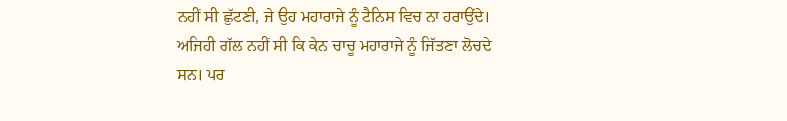ਨਹੀਂ ਸੀ ਛੁੱਟਣੀ, ਜੇ ਉਹ ਮਹਾਰਾਜੇ ਨੂੰ ਟੈਨਿਸ ਵਿਚ ਨਾ ਹਰਾਉਂਦੇ।
ਅਜਿਹੀ ਗੱਲ ਨਹੀਂ ਸੀ ਕਿ ਕੇਨ ਚਾਚੂ ਮਹਾਰਾਜੇ ਨੂੰ ਜਿੱਤਣਾ ਲੋਚਦੇ ਸਨ। ਪਰ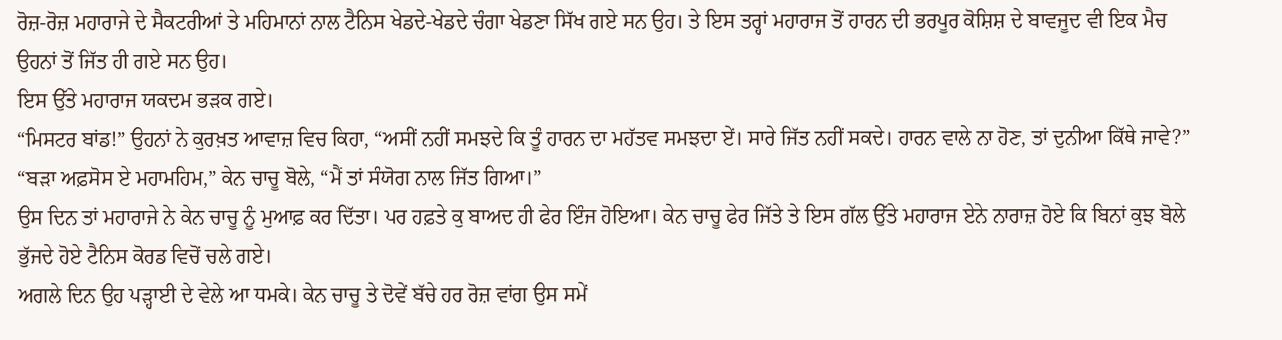ਰੋਜ਼-ਰੋਜ਼ ਮਹਾਰਾਜੇ ਦੇ ਸੈਕਟਰੀਆਂ ਤੇ ਮਹਿਮਾਨਾਂ ਨਾਲ ਟੈਨਿਸ ਖੇਡਦੇ-ਖੇਡਦੇ ਚੰਗਾ ਖੇਡਣਾ ਸਿੱਖ ਗਏ ਸਨ ਉਹ। ਤੇ ਇਸ ਤਰ੍ਹਾਂ ਮਹਾਰਾਜ ਤੋਂ ਹਾਰਨ ਦੀ ਭਰਪੂਰ ਕੋਸ਼ਿਸ਼ ਦੇ ਬਾਵਜੂਦ ਵੀ ਇਕ ਮੈਚ ਉਹਨਾਂ ਤੋਂ ਜਿੱਤ ਹੀ ਗਏ ਸਨ ਉਹ।
ਇਸ ਉੱਤੇ ਮਹਾਰਾਜ ਯਕਦਮ ਭੜਕ ਗਏ।
“ਮਿਸਟਰ ਬਾਂਡ!” ਉਹਨਾਂ ਨੇ ਕੁਰਖ਼ਤ ਆਵਾਜ਼ ਵਿਚ ਕਿਹਾ, “ਅਸੀਂ ਨਹੀਂ ਸਮਝਦੇ ਕਿ ਤੂੰ ਹਾਰਨ ਦਾ ਮਹੱਤਵ ਸਮਝਦਾ ਏਂ। ਸਾਰੇ ਜਿੱਤ ਨਹੀਂ ਸਕਦੇ। ਹਾਰਨ ਵਾਲੇ ਨਾ ਹੋਣ, ਤਾਂ ਦੁਨੀਆ ਕਿੱਥੇ ਜਾਵੇ?”
“ਬੜਾ ਅਫ਼ਸੋਸ ਏ ਮਹਾਮਹਿਮ,” ਕੇਨ ਚਾਚੂ ਬੋਲੇ, “ਮੈਂ ਤਾਂ ਸੰਯੋਗ ਨਾਲ ਜਿੱਤ ਗਿਆ।”
ਉਸ ਦਿਨ ਤਾਂ ਮਹਾਰਾਜੇ ਨੇ ਕੇਨ ਚਾਚੂ ਨੂੰ ਮੁਆਫ਼ ਕਰ ਦਿੱਤਾ। ਪਰ ਹਫ਼ਤੇ ਕੁ ਬਾਅਦ ਹੀ ਫੇਰ ਇੰਜ ਹੋਇਆ। ਕੇਨ ਚਾਚੂ ਫੇਰ ਜਿੱਤੇ ਤੇ ਇਸ ਗੱਲ ਉੱਤੇ ਮਹਾਰਾਜ ਏਨੇ ਨਾਰਾਜ਼ ਹੋਏ ਕਿ ਬਿਨਾਂ ਕੁਝ ਬੋਲੇ ਭੁੱਜਦੇ ਹੋਏ ਟੈਨਿਸ ਕੋਰਡ ਵਿਚੋਂ ਚਲੇ ਗਏ।
ਅਗਲੇ ਦਿਨ ਉਹ ਪੜ੍ਹਾਈ ਦੇ ਵੇਲੇ ਆ ਧਮਕੇ। ਕੇਨ ਚਾਚੂ ਤੇ ਦੋਵੇਂ ਬੱਚੇ ਹਰ ਰੋਜ਼ ਵਾਂਗ ਉਸ ਸਮੇਂ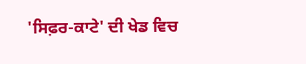'ਸਿਫ਼ਰ-ਕਾਟੇ' ਦੀ ਖੇਡ ਵਿਚ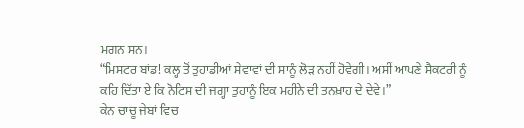ਮਗਨ ਸਨ।
“ਮਿਸਟਰ ਬਾਂਡ! ਕਲ੍ਹ ਤੋਂ ਤੁਹਾਡੀਆਂ ਸੇਵਾਵਾਂ ਦੀ ਸਾਨੂੰ ਲੋੜ ਨਹੀਂ ਹੋਵੇਗੀ। ਅਸੀਂ ਆਪਣੇ ਸੈਕਟਰੀ ਨੂੰ ਕਹਿ ਦਿੱਤਾ ਏ ਕਿ ਨੋਟਿਸ ਦੀ ਜਗ੍ਹਾ ਤੁਹਾਨੂੰ ਇਕ ਮਹੀਨੇ ਦੀ ਤਨਖ਼ਾਹ ਦੇ ਦੇਵੇ।”
ਕੇਨ ਚਾਚੂ ਜੇਬਾਂ ਵਿਚ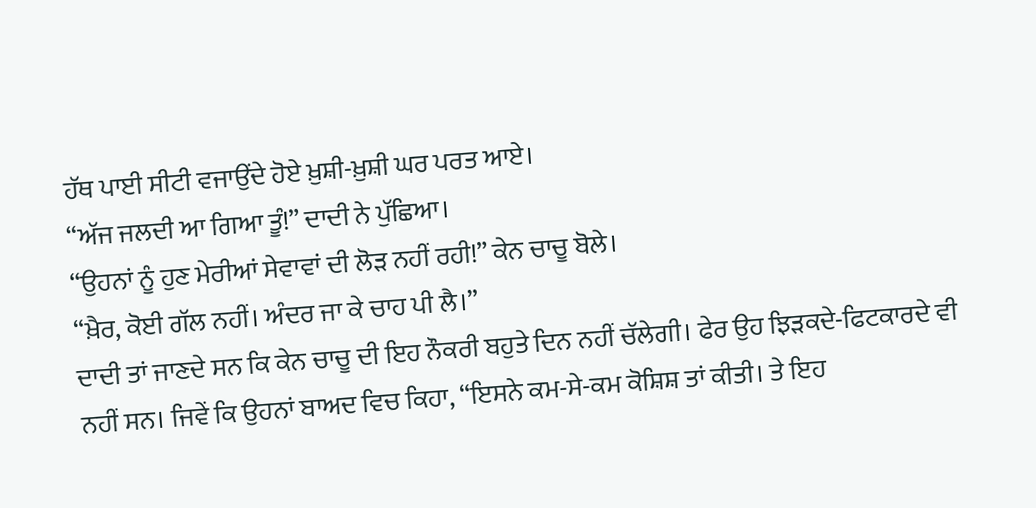ਹੱਥ ਪਾਈ ਸੀਟੀ ਵਜਾਉਂਦੇ ਹੋਏ ਖ਼ੁਸ਼ੀ-ਖ਼ੁਸ਼ੀ ਘਰ ਪਰਤ ਆਏ।
“ਅੱਜ ਜਲਦੀ ਆ ਗਿਆ ਤੂੰ!” ਦਾਦੀ ਨੇ ਪੁੱਛਿਆ।
“ਉਹਨਾਂ ਨੂੰ ਹੁਣ ਮੇਰੀਆਂ ਸੇਵਾਵਾਂ ਦੀ ਲੋੜ ਨਹੀਂ ਰਹੀ!” ਕੇਨ ਚਾਚੂ ਬੋਲੇ।
“ਖ਼ੈਰ, ਕੋਈ ਗੱਲ ਨਹੀਂ। ਅੰਦਰ ਜਾ ਕੇ ਚਾਹ ਪੀ ਲੈ।”
ਦਾਦੀ ਤਾਂ ਜਾਣਦੇ ਸਨ ਕਿ ਕੇਨ ਚਾਚੂ ਦੀ ਇਹ ਨੌਕਰੀ ਬਹੁਤੇ ਦਿਨ ਨਹੀਂ ਚੱਲੇਗੀ। ਫੇਰ ਉਹ ਝਿੜਕਦੇ-ਫਿਟਕਾਰਦੇ ਵੀ ਨਹੀਂ ਸਨ। ਜਿਵੇਂ ਕਿ ਉਹਨਾਂ ਬਾਅਦ ਵਿਚ ਕਿਹਾ, “ਇਸਨੇ ਕਮ-ਸੇ-ਕਮ ਕੋਸ਼ਿਸ਼ ਤਾਂ ਕੀਤੀ। ਤੇ ਇਹ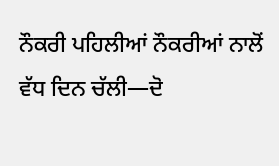ਨੌਕਰੀ ਪਹਿਲੀਆਂ ਨੌਕਰੀਆਂ ਨਾਲੋਂ ਵੱਧ ਦਿਨ ਚੱਲੀ—ਦੋ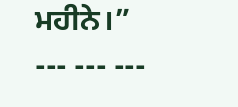ਮਹੀਨੇ।”
--- --- ---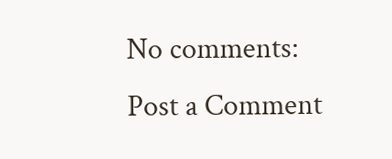No comments:
Post a Comment